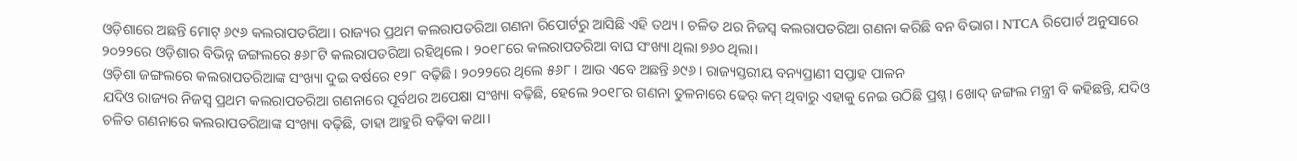ଓଡ଼ିଶାରେ ଅଛନ୍ତି ମୋଟ୍ ୬୯୬ କଲରାପତରିଆ। ରାଜ୍ୟର ପ୍ରଥମ କଲରାପତରିଆ ଗଣନା ରିପୋର୍ଟରୁ ଆସିଛି ଏହି ତଥ୍ୟ। ଚଳିତ ଥର ନିଜସ୍ୱ କଲରାପତରିଆ ଗଣନା କରିଛି ବନ ବିଭାଗ। NTCA ରିପୋର୍ଟ ଅନୁସାରେ ୨୦୨୨ରେ ଓଡ଼ିଶାର ବିଭିନ୍ନ ଜଙ୍ଗଲରେ ୫୬୮ଟି କଲରାପତରିଆ ରହିଥିଲେ। ୨୦୧୮ରେ କଲରାପତରିଆ ବାଘ ସଂଖ୍ୟା ଥିଲା ୭୬୦ ଥିଲା।
ଓଡ଼ିଶା ଜଙ୍ଗଲରେ କଲରାପତରିଆଙ୍କ ସଂଖ୍ୟା ଦୁଇ ବର୍ଷରେ ୧୨୮ ବଢ଼ିଛି। ୨୦୨୨ରେ ଥିଲେ ୫୬୮ । ଆଉ ଏବେ ଅଛନ୍ତି ୬୯୬। ରାଜ୍ୟସ୍ତରୀୟ ବନ୍ୟପ୍ରାଣୀ ସପ୍ତାହ ପାଳନ
ଯଦିଓ ରାଜ୍ୟର ନିଜସ୍ୱ ପ୍ରଥମ କଲରାପତରିଆ ଗଣନାରେ ପୂର୍ବଥର ଅପେକ୍ଷା ସଂଖ୍ୟା ବଢ଼ିଛି, ହେଲେ ୨୦୧୮ର ଗଣନା ତୁଳନାରେ ଢେର୍ କମ୍ ଥିବାରୁ ଏହାକୁ ନେଇ ଉଠିଛି ପ୍ରଶ୍ନ। ଖୋଦ୍ ଜଙ୍ଗଲ ମନ୍ତ୍ରୀ ବି କହିଛନ୍ତି, ଯଦିଓ ଚଳିତ ଗଣନାରେ କଲରାପତରିଆଙ୍କ ସଂଖ୍ୟା ବଢ଼ିଛି, ତାହା ଆହୁରି ବଢ଼ିବା କଥା।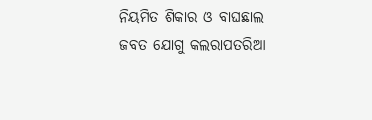ନିୟମିତ ଶିକାର ଓ ବାଘଛାଲ ଜବତ ଯୋଗୁ କଲରାପତରିଆ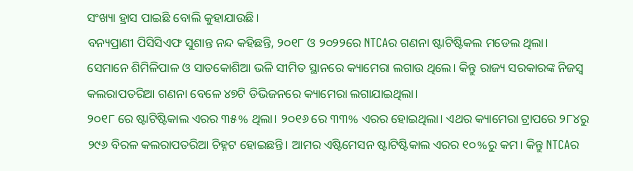ସଂଖ୍ୟା ହ୍ରାସ ପାଇଛି ବୋଲି କୁହାଯାଉଛି।
ବନ୍ୟପ୍ରାଣୀ ପିସିସିଏଫ ସୁଶାନ୍ତ ନନ୍ଦ କହିଛନ୍ତି, ୨୦୧୮ ଓ ୨୦୨୨ରେ NTCAର ଗଣନା ଷ୍ଟାଟିଷ୍ଟିକଲ ମଡେଲ ଥିଲା। ସେମାନେ ଶିମିଳିପାଳ ଓ ସାତକୋଶିଆ ଭଳି ସୀମିତ ସ୍ଥାନରେ କ୍ୟାମେରା ଲଗାଉ ଥିଲେ। କିନ୍ତୁ ରାଜ୍ୟ ସରକାରଙ୍କ ନିଜସ୍ୱ କଲରାପତରିଆ ଗଣନା ବେଳେ ୪୭ଟି ଡିଭିଜନରେ କ୍ୟାମେରା ଲଗାଯାଇଥିଲା।
୨୦୧୮ ରେ ଷ୍ଟାଟିଷ୍ଟିକାଲ ଏରର ୩୫% ଥିଲା। ୨୦୧୬ ରେ ୩୩% ଏରର ହୋଇଥିଲା। ଏଥର କ୍ୟାମେରା ଟ୍ରାପରେ ୨୮୪ରୁ ୨୯୬ ବିରଳ କଲରାପତରିଆ ଚିହ୍ନଟ ହୋଇଛନ୍ତି। ଆମର ଏଷ୍ଟିମେସନ ଷ୍ଟାଟିଷ୍ଟିକାଲ ଏରର ୧୦%ରୁ କମ। କିନ୍ତୁ NTCAର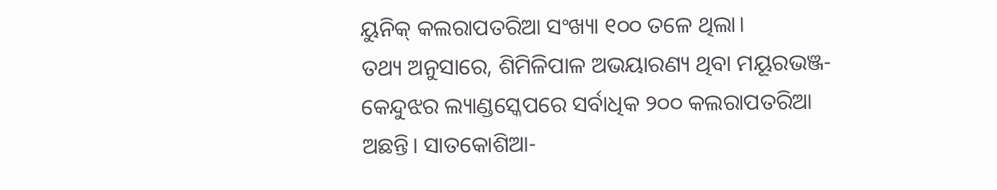ୟୁନିକ୍ କଲରାପତରିଆ ସଂଖ୍ୟା ୧୦୦ ତଳେ ଥିଲା।
ତଥ୍ୟ ଅନୁସାରେ, ଶିମିଳିପାଳ ଅଭୟାରଣ୍ୟ ଥିବା ମୟୂରଭଞ୍ଜ- କେନ୍ଦୁଝର ଲ୍ୟାଣ୍ଡସ୍କେପରେ ସର୍ବାଧିକ ୨୦୦ କଲରାପତରିଆ ଅଛନ୍ତି। ସାତକୋଶିଆ-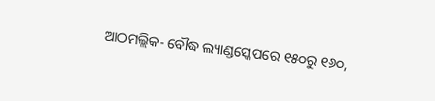ଆଠମଲ୍ଲିକ- ବୌଦ୍ଧ ଲ୍ୟାଣ୍ଡସ୍କେପରେ ୧୫୦ରୁ ୧୬୦,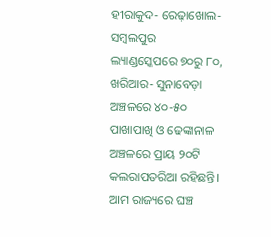ହୀରାକୁଦ- ରେଢ଼ାଖୋଲ- ସମ୍ବଲପୁର ଲ୍ୟାଣ୍ଡସ୍କେପରେ ୭୦ରୁ ୮୦, ଖରିଆର- ସୁନାବେଡ଼ା ଅଞ୍ଚଳରେ ୪୦-୫୦ ପାଖାପାଖି ଓ ଢେଙ୍କାନାଳ ଅଞ୍ଚଳରେ ପ୍ରାୟ ୨୦ଟି କଲରାପତରିଆ ରହିଛନ୍ତି।
ଆମ ରାଜ୍ୟରେ ଘଞ୍ଚ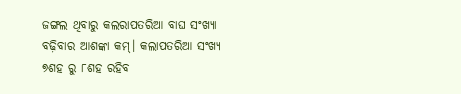ଜଙ୍ଗଲ ଥିବାରୁ କଲରାପତରିଆ ବାଘ ସଂଖ୍ୟା ବଢ଼ିବାର ଆଶଙ୍କା କମ୍। କଲାପତରିଆ ସଂଖ୍ୟ ୭ଶହ ରୁ ୮ଶହ ରହିବ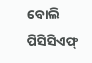ବୋଲି ପିସିସିଏଫ୍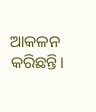ଆକଳନ କରିଛନ୍ତି।